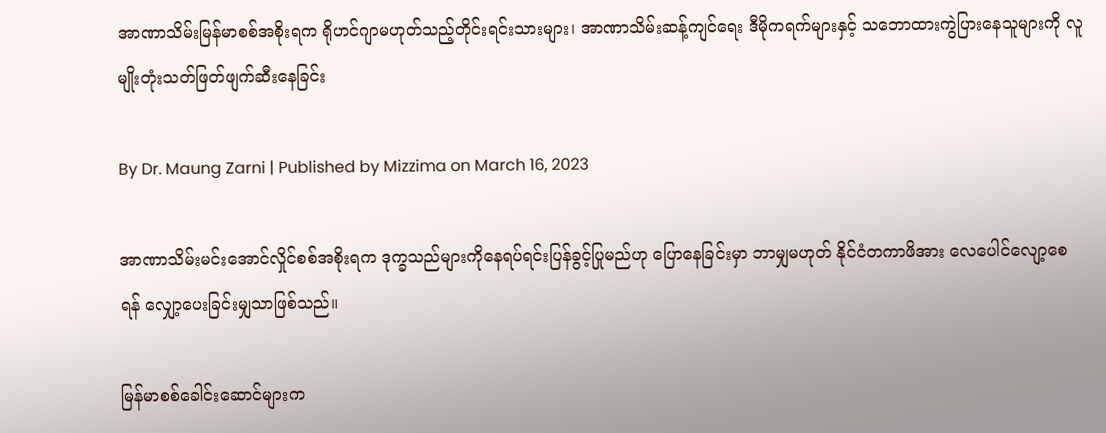အာဏာသိမ်းမြန်မာစစ်အစိုးရက ရိုဟင်ဂျာမဟုတ်သည့်တိုင်းရင်းသားများ၊ အာဏာသိမ်းဆန့်ကျင်ရေး ဒီမိုကရက်များနှင့် သဘောထားကွဲပြားနေသူများကို လူမျိုးတုံးသတ်ဖြတ်ဖျက်ဆီးနေခြင်း

By Dr. Maung Zarni | Published by Mizzima on March 16, 2023

အာဏာသိမ်းမင်းအောင်လှိုင်စစ်အစိုးရက ဒုက္ခသည်များကိုနေရပ်ရင်းပြန်ခွင့်ပြုမည်ဟု ပြောနေခြင်းမှာ ဘာမျှမဟုတ် နိုင်ငံတကာဖိအား လေပေါင်လျော့စေရန် လျှော့ပေးခြင်းမျှသာဖြစ်သည်။

မြန်မာစစ်ခေါင်းဆောင်များက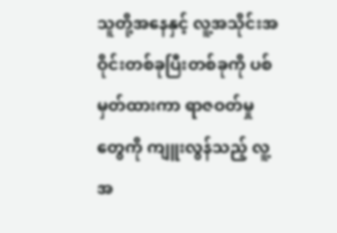သူတို့အနေနှင့် လူ့အသိုင်းအဝိုင်းတစ်ခုပြီးတစ်ခုကို ပစ်မှတ်ထားကာ ရာဇဝတ်မှုတွေကို ကျူးလွန်သည့် လူ့အ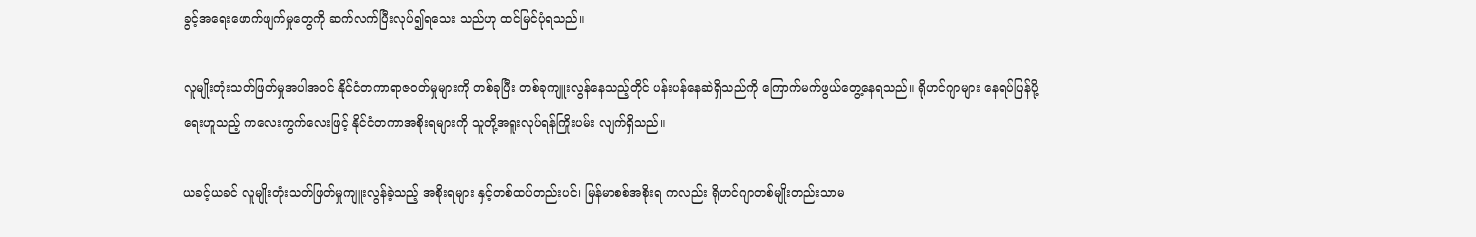ခွင့်အရေးဖောက်ဖျက်မှုတွေကို ဆက်လက်ပြီးလုပ်၍ရသေး သည်ဟု ထင်မြင်ပုံရသည်။

လူမျိုးတုံးသတ်ဖြတ်မှုအပါအဝင် နိုင်ငံတကာရာဇဝတ်မှုများကို တစ်ခုပြီး တစ်ခုကျူးလွန်နေသည့်တိုင် ပန်းပန်နေဆဲရှိသည်ကို ကြောက်မက်ဖွယ်တွေ့နေရသည်။ ရိုဟင်ဂျာများ နေရပ်ပြန်ပို့ရေးဟူသည့် ကလေးကွက်လေးဖြင့် နိုင်ငံတကာအစိုးရများကို သူတို့အရူးလုပ်ရန်ကြိုးပမ်း လျက်ရှိသည်။

ယခင့်ယခင် လူမျိုးတုံးသတ်ဖြတ်မှုကျူးလွန်ခဲ့သည့် အစိုးရများ နှင့်တစ်ထပ်တည်းပင်၊ မြန်မာစစ်အစိုးရ ကလည်း ရိုဟင်ဂျာတစ်မျိုးတည်းသာမ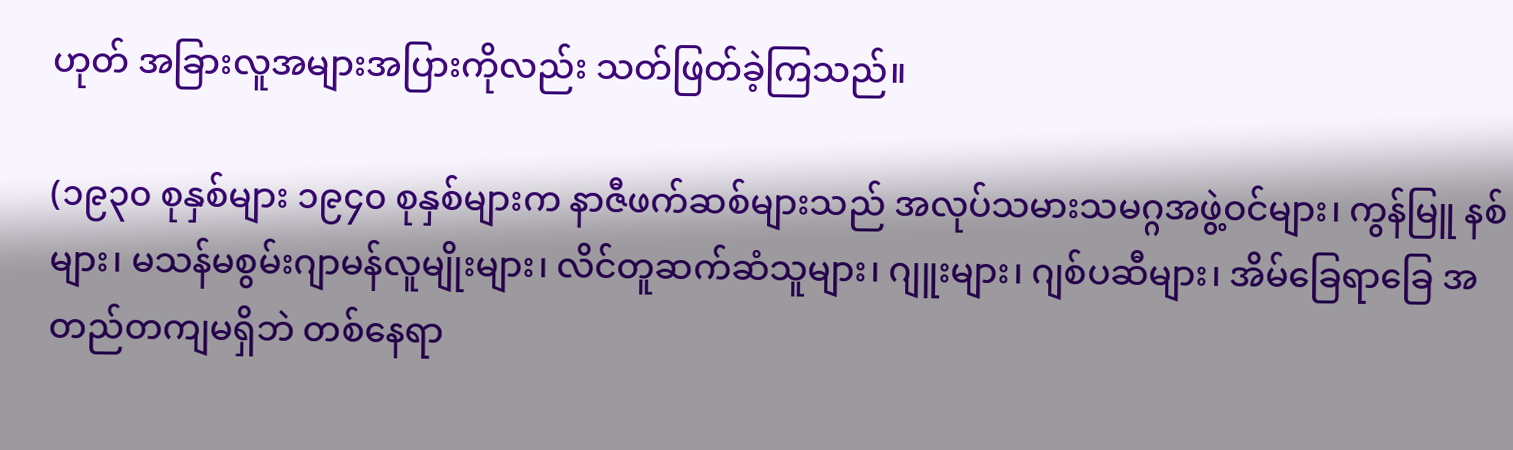ဟုတ် အခြားလူအများအပြားကိုလည်း သတ်ဖြတ်ခဲ့ကြသည်။

(၁၉၃၀ စုနှစ်များ ၁၉၄၀ စုနှစ်များက နာဇီဖက်ဆစ်များသည် အလုပ်သမားသမဂ္ဂအဖွဲ့ဝင်များ၊ ကွန်မြူ နစ်များ၊ မသန်မစွမ်းဂျာမန်လူမျိုးများ၊ လိင်တူဆက်ဆံသူများ၊ ဂျူးများ၊ ဂျစ်ပဆီများ၊ အိမ်ခြေရာခြေ အတည်တကျမရှိဘဲ တစ်နေရာ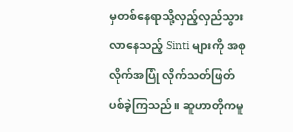မှတစ်နေရာသို့လှည့်လှည်သွားလာနေသည့် Sinti များကို အစုလိုက်အပြုံ လိုက်သတ်ဖြတ်ပစ်ခဲ့ကြသည်။ ဆူဟာတိုကမူ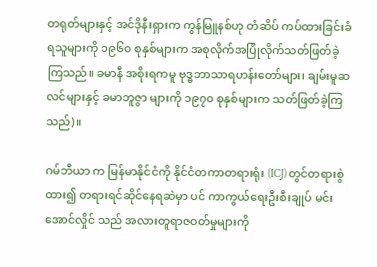တရုတ်များနှင့် အင်ဒိုနီးရှားက ကွန်မြူနစ်ဟု တံဆိပ် ကပ်ထားခြင်းခံရသူများကို ၁၉၆၀ စုနှစ်များက အစုလိုက်အပြုံလိုက်သတ်ဖြတ်ခဲ့ကြသည်။ ခမာနီ အစိုးရကမူ ဗုဒ္ဓဘာသာရဟန်းတော်များ၊ ချမ်းမူဆလင်များနှင့် ခမာဘူဇွာ များကို ၁၉၇၀ စုနှစ်များက သတ်ဖြတ်ခဲ့ကြသည်)။

ဂမ်ဘီယာ က မြန်မာနိုင်ငံကို နိုင်ငံတကာတရားရုံး (ICJ) တွင်တရားစွဲထား၍ တရားရင်ဆိုင်နေရဆဲမှာ ပင် ကာကွယ်ရေးဦးစီးချုပ် မင်းအောင်လှိုင် သည် အလားတူရာဇဝတ်မှုများကို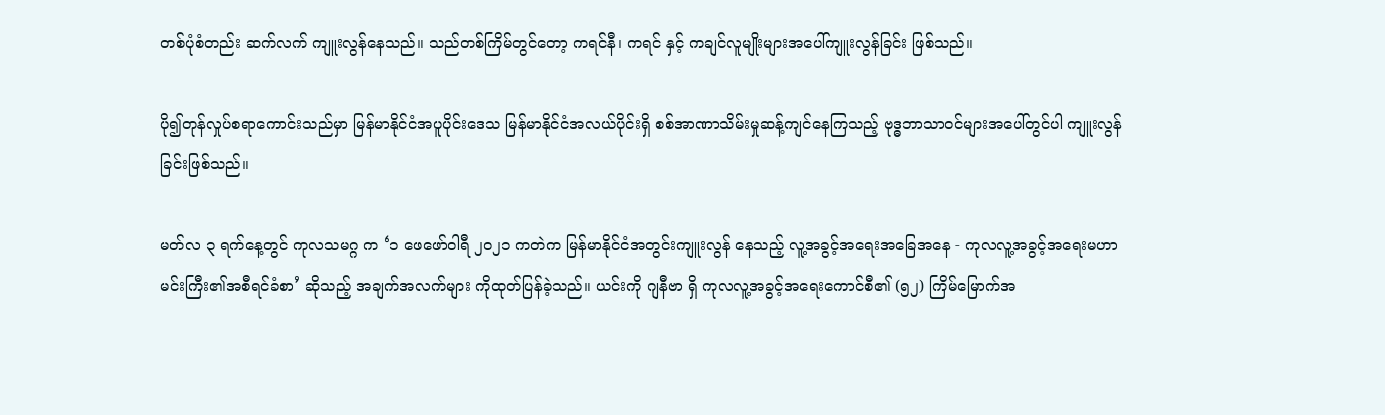တစ်ပုံစံတည်း ဆက်လက် ကျူးလွန်နေသည်။ သည်တစ်ကြိမ်တွင်တော့ ကရင်နီ၊ ကရင် နှင့် ကချင်လူမျိုးများအပေါ်ကျူးလွန်ခြင်း ဖြစ်သည်။

ပို၍တုန်လှုပ်စရာကောင်းသည်မှာ မြန်မာနိုင်ငံအပူပိုင်းဒေသ မြန်မာနိုင်ငံအလယ်ပိုင်းရှိ စစ်အာဏာသိမ်းမှုဆန့်ကျင်နေကြသည့် ဗုဒ္ဓဘာသာဝင်များအပေါ်တွင်ပါ ကျူးလွန်ခြင်းဖြစ်သည်။

မတ်လ ၃ ရက်နေ့တွင် ကုလသမဂ္ဂ က ‘၁ ဖေဖော်ဝါရီ ၂၀၂၁ ကတဲက မြန်မာနိုင်ငံအတွင်းကျူးလွန် နေသည့် လူ့အခွင့်အရေးအခြေအနေ - ကုလလူ့အခွင့်အရေးမဟာမင်းကြီး၏အစီရင်ခံစာ’ ဆိုသည့် အချက်အလက်များ ကိုထုတ်ပြန်ခဲ့သည်။ ယင်းကို ဂျနီဗာ ရှိ ကုလလူ့အခွင့်အရေးကောင်စီ၏ (၅၂) ကြိမ်မြောက်အ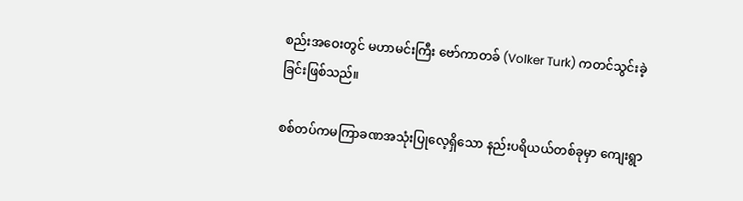စည်းအဝေးတွင် မဟာမင်းကြီး ဗော်ကာတခ် (Volker Turk) ကတင်သွင်းခဲ့ခြင်းဖြစ်သည်။

စစ်တပ်ကမကြာခဏအသုံးပြုလေ့ရှိသော နည်းပရိယယ်တစ်ခုမှာ ကျေးရွာ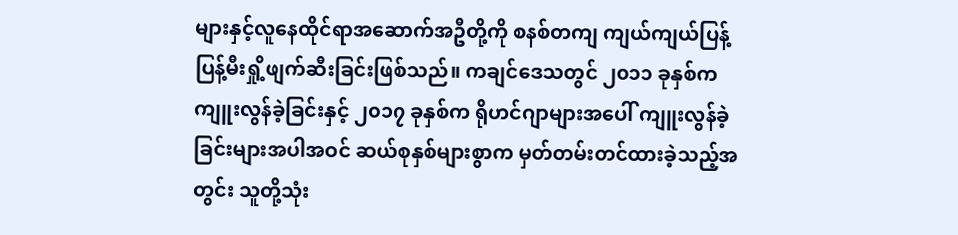များနှင့်လူနေထိုင်ရာအဆောက်အဦတို့ကို စနစ်တကျ ကျယ်ကျယ်ပြန့်ပြန့်မီးရှို့ဖျက်ဆီးခြင်းဖြစ်သည်။ ကချင်ဒေသတွင် ၂၀၁၁ ခုနှစ်က ကျူးလွန်ခဲ့ခြင်းနှင့် ၂၀၁၇ ခုနှစ်က ရိုဟင်ဂျာများအပေါ် ကျူးလွန်ခဲ့ခြင်းများအပါအဝင် ဆယ်စုနှစ်များစွာက မှတ်တမ်းတင်ထားခဲ့သည့်အတွင်း သူတို့သုံး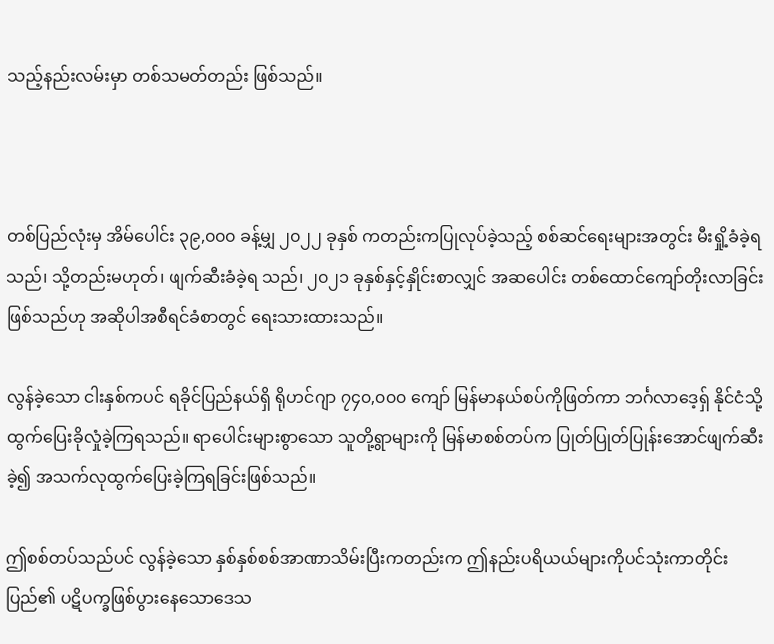သည့်နည်းလမ်းမှာ တစ်သမတ်တည်း ဖြစ်သည်။



တစ်ပြည်လုံးမှ အိမ်ပေါင်း ၃၉,၀၀၀ ခန့်မျှ ၂၀၂၂ ခုနှစ် ကတည်းကပြုလုပ်ခဲ့သည့် စစ်ဆင်ရေးများအတွင်း မီးရှို့ခံခဲ့ရသည်၊ သို့တည်းမဟုတ်၊ ဖျက်ဆီးခံခဲ့ရ သည်၊ ၂၀၂၁ ခုနှစ်နှင့်နှိုင်းစာလျှင် အဆပေါင်း တစ်ထောင်ကျော်တိုးလာခြင်းဖြစ်သည်ဟု အဆိုပါအစီရင်ခံစာတွင် ရေးသားထားသည်။

လွန်ခဲ့သော ငါးနှစ်ကပင် ရခိုင်ပြည်နယ်ရှိ ရိုဟင်ဂျာ ၇၄၀,၀၀၀ ကျော် မြန်မာနယ်စပ်ကိုဖြတ်ကာ ဘင်္ဂလာဒေ့ရှ် နိုင်ငံသို့ ထွက်ပြေးခိုလှုံခဲ့ကြရသည်။ ရာပေါင်းများစွာသော သူတို့ရွာများကို မြန်မာစစ်တပ်က ပြုတ်ပြုတ်ပြုန်းအောင်ဖျက်ဆီးခဲ့၍ အသက်လုထွက်ပြေးခဲ့ကြရခြင်းဖြစ်သည်။

ဤစစ်တပ်သည်ပင် လွန်ခဲ့သော နှစ်နှစ်စစ်အာဏာသိမ်းပြီးကတည်းက ဤနည်းပရိယယ်များကိုပင်သုံးကာတိုင်းပြည်၏ ပဋိပက္ခဖြစ်ပွားနေသောဒေသ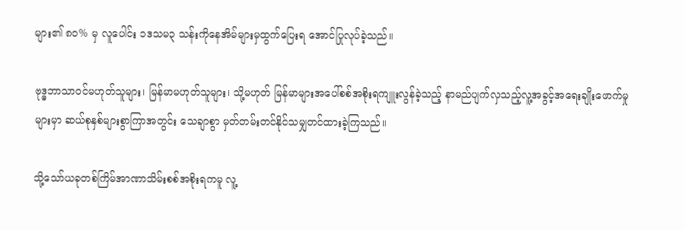များ၏ ၈၀% မှ လူပေါင်း ၁ဒသမ၃ သန်းကိုနေအိမ်များမှထွက်ပြေးရ အောင်ပြုလုပ်ခဲ့သည်။

ဗုဒ္ဓဘာသာဝင်မဟုတ်သူများ၊ မြန်မာမဟုတ်သူများ၊ သို့မဟုတ် မြန်မာများအပေါ်စစ်အစိုးရကျူးလွန်ခဲ့သည့် နာမည်ပျက်လှသည့်လူ့အခွင့်အရေးချိုးဖောက်မှုများမှာ ဆယ်စုနှစ်များစွာကြာအတွင်း သေချာစွာ မှတ်တမ်းတင်နိုင်သမျှတင်ထားခဲ့ကြသည်။

သို့သော်ယခုတစ်ကြိမ်အာဏာသိမ်းစစ်အစိုးရကမူ လူ့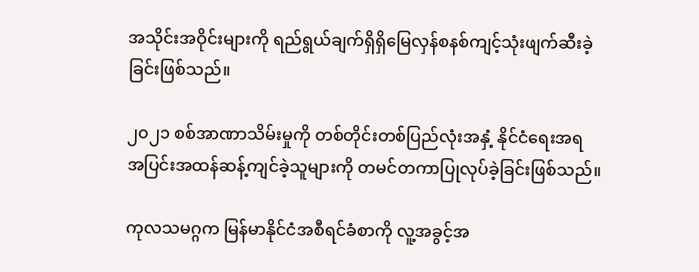အသိုင်းအဝိုင်းများကို ရည်ရွယ်ချက်ရှိရှိမြေလှန်စနစ်ကျင့်သုံးဖျက်ဆီးခဲ့ခြင်းဖြစ်သည်။

၂၀၂၁ စစ်အာဏာသိမ်းမှုကို တစ်တိုင်းတစ်ပြည်လုံးအနှံ့ နိုင်ငံရေးအရ အပြင်းအထန်ဆန့်ကျင်ခဲ့သူများကို တမင်တကာပြုလုပ်ခဲ့ခြင်းဖြစ်သည်။

ကုလသမဂ္ဂက မြန်မာနိုင်ငံအစီရင်ခံစာကို လူ့အခွင့်အ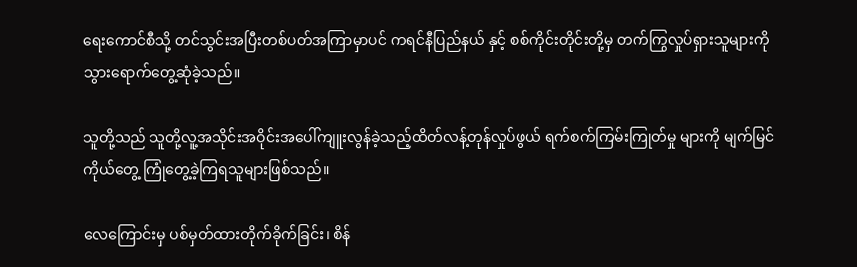ရေးကောင်စီသို့ တင်သွင်းအပြီးတစ်ပတ်အကြာမှာပင် ကရင်နီပြည်နယ် နှင့် စစ်ကိုင်းတိုင်းတို့မှ တက်ကြွလှုပ်ရှားသူများကိုသွားရောက်တွေ့ဆုံခဲ့သည်။

သူတို့သည် သူတို့လူ့အသိုင်းအဝိုင်းအပေါ်ကျူးလွန်ခဲ့သည့်ထိတ်လန့်တုန်လှုပ်ဖွယ် ရက်စက်ကြမ်းကြုတ်မှု များကို မျက်မြင်ကိုယ်တွေ့ ကြုံတွေ့ခဲ့ကြရသူများဖြစ်သည်။

လေကြောင်းမှ ပစ်မှတ်ထားတိုက်ခိုက်ခြင်း၊ စိန်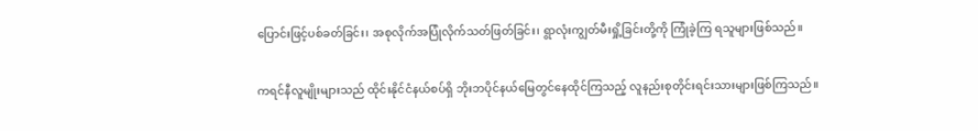ပြောင်းဖြင့်ပစ်ခတ်ခြင်း၊ အစုလိုက်အပြုံလိုက်သတ်ဖြတ်ခြင်း၊ ရွာလုံးကျွတ်မီးရှို့ခြင်းတို့ကို ကြုံခဲ့ကြ ရသူများဖြစ်သည်။

ကရင်နီလူမျိုးများသည် ထိုင်းနိုင်ငံနယ်စပ်ရှိ ဘိုးဘပိုင်နယ်မြေတွင်နေထိုင်ကြသည့် လူနည်းစုတိုင်းရင်းသားများဖြစ်ကြသည်။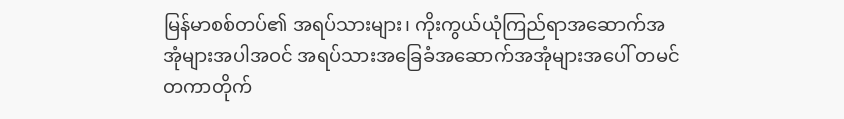မြန်မာစစ်တပ်၏ အရပ်သားများ၊ ကိုးကွယ်ယုံကြည်ရာအဆောက်အအုံများအပါအဝင် အရပ်သားအခြေခံအဆောက်အအုံများအပေါ် တမင်တကာတိုက်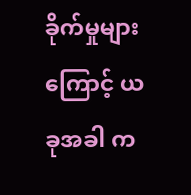ခိုက်မှုများကြောင့် ယခုအခါ က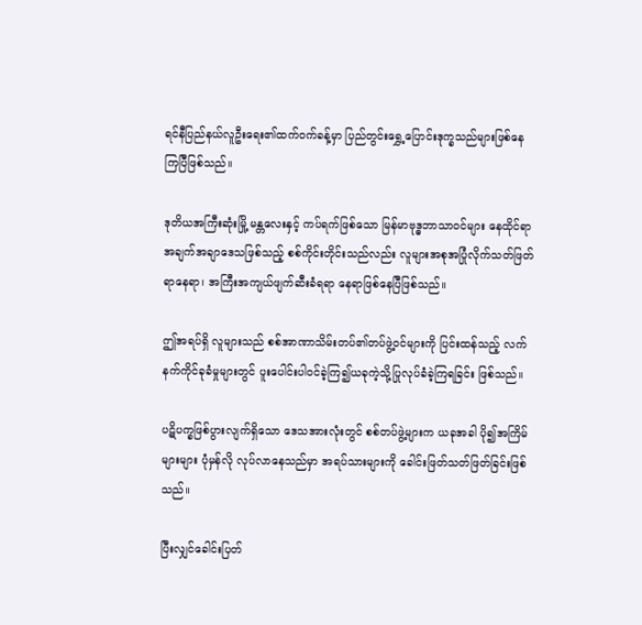ရင်နီပြည်နယ်လူဦးရေး၏ထက်ဝက်ခန့်မှာ ပြည်တွင်းရွှေ့ပြောင်းဒုက္ခသည်များဖြစ်နေကြပြီဖြစ်သည်။

ဒုတိယအကြီးဆုံးမြို့ မန္တလေးနှင့် ကပ်ရက်ဖြစ်သော မြန်မာဗုဒ္ဓဘာသာဝင်များ နေထိုင်ရာ အချက်အချာဒေသဖြစ်သည့် စစ်ကိုင်းတိုင်းသည်လည်း လူများအစုအပြုံလိုက်သတ်ဖြတ်ရာနေရာ၊ အကြီးအကျယ်ဖျက်ဆီးခံရရာ နေရာဖြစ်နေပြီဖြစ်သည်။

ဤအရပ်ရှိ လူများသည် စစ်အာဏာသိမ်းတပ်၏တပ်ဖွဲ့ဝင်များကို ပြင်းထန်သည့် လက်နက်ကိုင်ခုခံမှုများတွင် ပူးပေါင်းပါဝင်ခဲ့ကြ၍ယခုကဲ့သို့ပြုလုပ်ခံခဲ့ကြရခြင်း ဖြစ်သည်။

ပဋိပက္ခဖြစ်ပွားလျက်ရှိသော ဒေသအားလုံးတွင် စစ်တပ်ဖွဲ့များက ယခုအခါ ပို၍အကြိမ်များများ ပုံမှန်လို လုပ်လာနေသည်မှာ အရပ်သားများကို ခေါင်းဖြတ်သတ်ဖြတ်ခြင်းဖြစ်သည်။

ပြီးလျှင်ခေါင်းပြတ်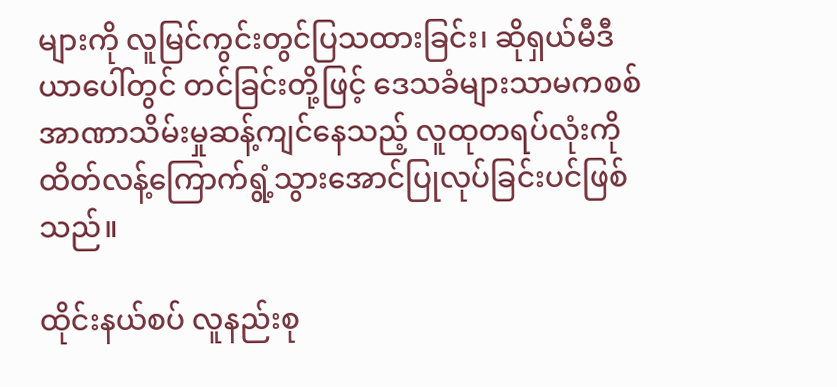များကို လူမြင်ကွင်းတွင်ပြသထားခြင်း၊ ဆိုရှယ်မီဒီယာပေါ်တွင် တင်ခြင်းတို့ဖြင့် ဒေသခံများသာမကစစ်အာဏာသိမ်းမှုဆန့်ကျင်နေသည့် လူထုတရပ်လုံးကို ထိတ်လန့်ကြောက်ရွံ့သွားအောင်ပြုလုပ်ခြင်းပင်ဖြစ်သည်။

ထိုင်းနယ်စပ် လူနည်းစု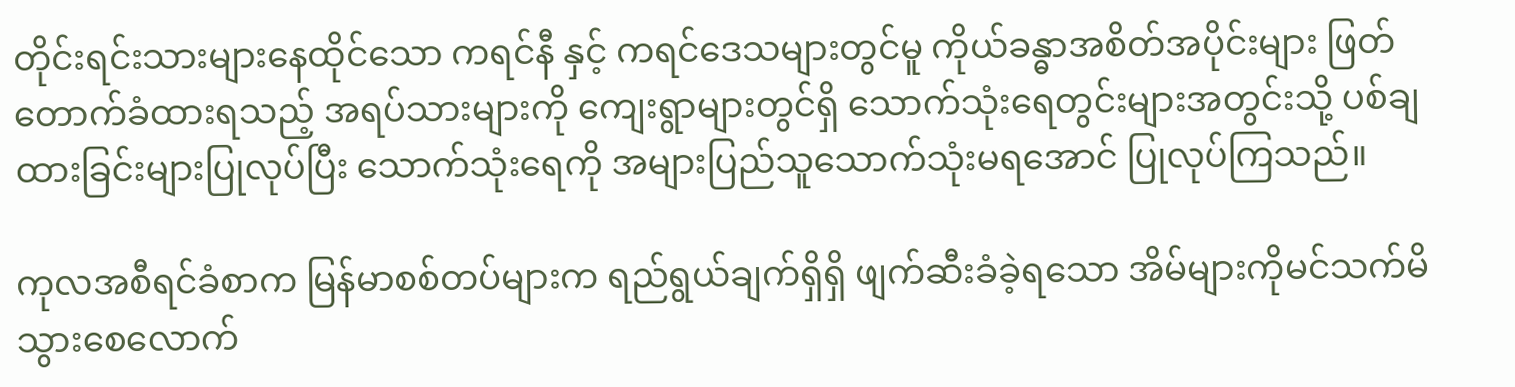တိုင်းရင်းသားများနေထိုင်သော ကရင်နီ နှင့် ကရင်ဒေသများတွင်မူ ကိုယ်ခန္ဓာအစိတ်အပိုင်းများ ဖြတ်တောက်ခံထားရသည့် အရပ်သားများကို ကျေးရွာများတွင်ရှိ သောက်သုံးရေတွင်းများအတွင်းသို့ ပစ်ချထားခြင်းများပြုလုပ်ပြီး သောက်သုံးရေကို အများပြည်သူသောက်သုံးမရအောင် ပြုလုပ်ကြသည်။

ကုလအစီရင်ခံစာက မြန်မာစစ်တပ်များက ရည်ရွယ်ချက်ရှိရှိ ဖျက်ဆီးခံခဲ့ရသော အိမ်များကိုမင်သက်မိသွားစေလောက်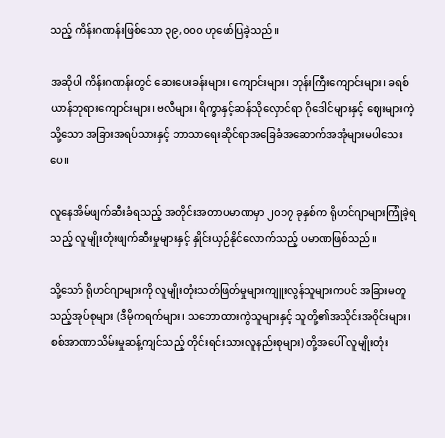သည့် ကိန်းဂဏန်းဖြစ်သော ၃၉,၀၀၀ ဟုဖော်ပြခဲ့သည်။

အဆိုပါ ကိန်းဂဏန်းတွင် ဆေးပေးခန်းများ၊ ကျောင်းများ၊ ဘုန်းကြီးကျောင်းများ၊ ခရစ်ယာန်ဘုရားကျောင်းများ၊ ဗလီများ၊ ရိက္ခာနှင့်ဆန်သိုလှောင်ရာ ဂိုဒေါင်များနှင့် ဈေးများကဲ့သို့သော အခြားအရပ်သားနှင့် ဘာသာရေးဆိုင်ရာအခြေခံအဆောက်အအုံများမပါသေးပေ။

လူနေအိမ်ဖျက်ဆီးခံရသည့် အတိုင်းအတာပမာဏမှာ ၂၀၁၇ ခုနှစ်က ရိုဟင်ဂျာများကြုံခဲ့ရသည့် လူမျိုးတုံးဖျက်ဆီးမှုများနှင့် နှိုင်းယှဉ်နိုင်လောက်သည့် ပမာဏဖြစ်သည်။

သို့သော် ရိုဟင်ဂျာများကို လူမျိုးတုံးသတ်ဖြတ်မှုများကျူးလွန်သူများကပင် အခြားမတူသည့်အုပ်စုများ (ဒီမိုကရက်များ၊ သဘောထားကွဲသူများနှင့် သူတို့၏အသိုင်းအဝိုင်းများ၊ စစ်အာဏာသိမ်းမှုဆန့်ကျင်သည့် တိုင်းရင်းသားလူနည်းစုများ) တို့အပေါ် လူမျိုးတုံး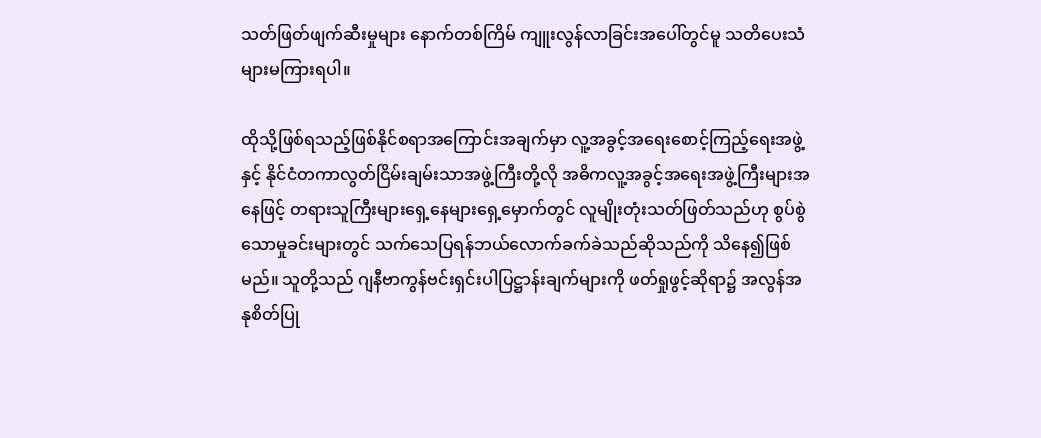သတ်ဖြတ်ဖျက်ဆီးမှုများ နောက်တစ်ကြိမ် ကျူးလွန်လာခြင်းအပေါ်တွင်မူ သတိပေးသံများမကြားရပါ။

ထိုသို့ဖြစ်ရသည့်ဖြစ်နိုင်စရာအကြောင်းအချက်မှာ လူ့အခွင့်အရေးစောင့်ကြည့်ရေးအဖွဲ့ နှင့် နိုင်ငံတကာလွတ်ငြိမ်းချမ်းသာအဖွဲ့ကြီးတို့လို အဓိကလူ့အခွင့်အရေးအဖွဲ့ကြီးများအနေဖြင့် တရားသူကြီးများရှေ့နေများရှေ့မှောက်တွင် လူမျိုးတုံးသတ်ဖြတ်သည်ဟု စွပ်စွဲသောမှုခင်းများတွင် သက်သေပြရန်ဘယ်လောက်ခက်ခဲသည်ဆိုသည်ကို သိနေ၍ဖြစ်မည်။ သူတို့သည် ဂျနီဗာကွန်ဗင်းရှင်းပါပြဋ္ဌာန်းချက်များကို ဖတ်ရှုဖွင့်ဆိုရာ၌ အလွန်အနုစိတ်ပြု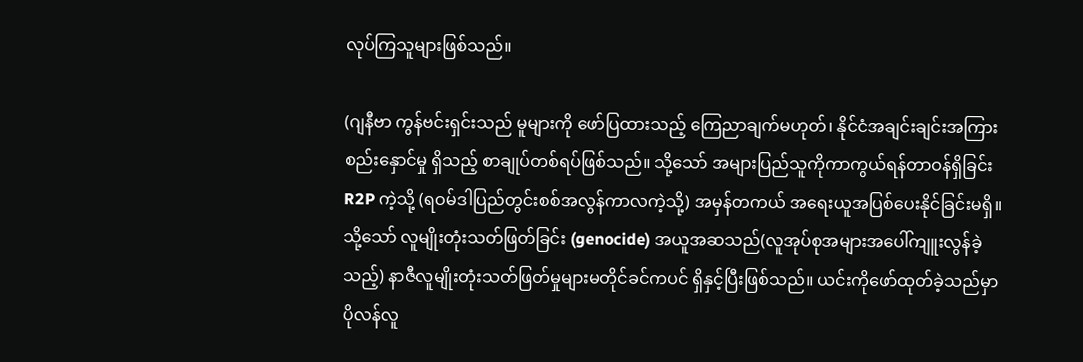လုပ်ကြသူများဖြစ်သည်။

(ဂျနီဗာ ကွန်ဗင်းရှင်းသည် မူများကို ဖော်ပြထားသည့် ကြေညာချက်မဟုတ်၊ နိုင်ငံအချင်းချင်းအကြား စည်းနှောင်မှု ရှိသည့် စာချုပ်တစ်ရပ်ဖြစ်သည်။ သို့သော် အများပြည်သူကိုကာကွယ်ရန်တာဝန်ရှိခြင်း R2P ကဲ့သို့ (ရဝမ်ဒါပြည်တွင်းစစ်အလွန်ကာလကဲ့သို့) အမှန်တကယ် အရေးယူအပြစ်ပေးနိုင်ခြင်းမရှိ။ သို့သော် လူမျိုးတုံးသတ်ဖြတ်ခြင်း (genocide) အယူအဆသည်(လူအုပ်စုအများအပေါ်ကျူးလွန်ခဲ့သည့်) နာဇီလူမျိုးတုံးသတ်ဖြတ်မှုများမတိုင်ခင်ကပင် ရှိနှင့်ပြီးဖြစ်သည်။ ယင်းကိုဖော်ထုတ်ခဲ့သည်မှာ ပိုလန်လူ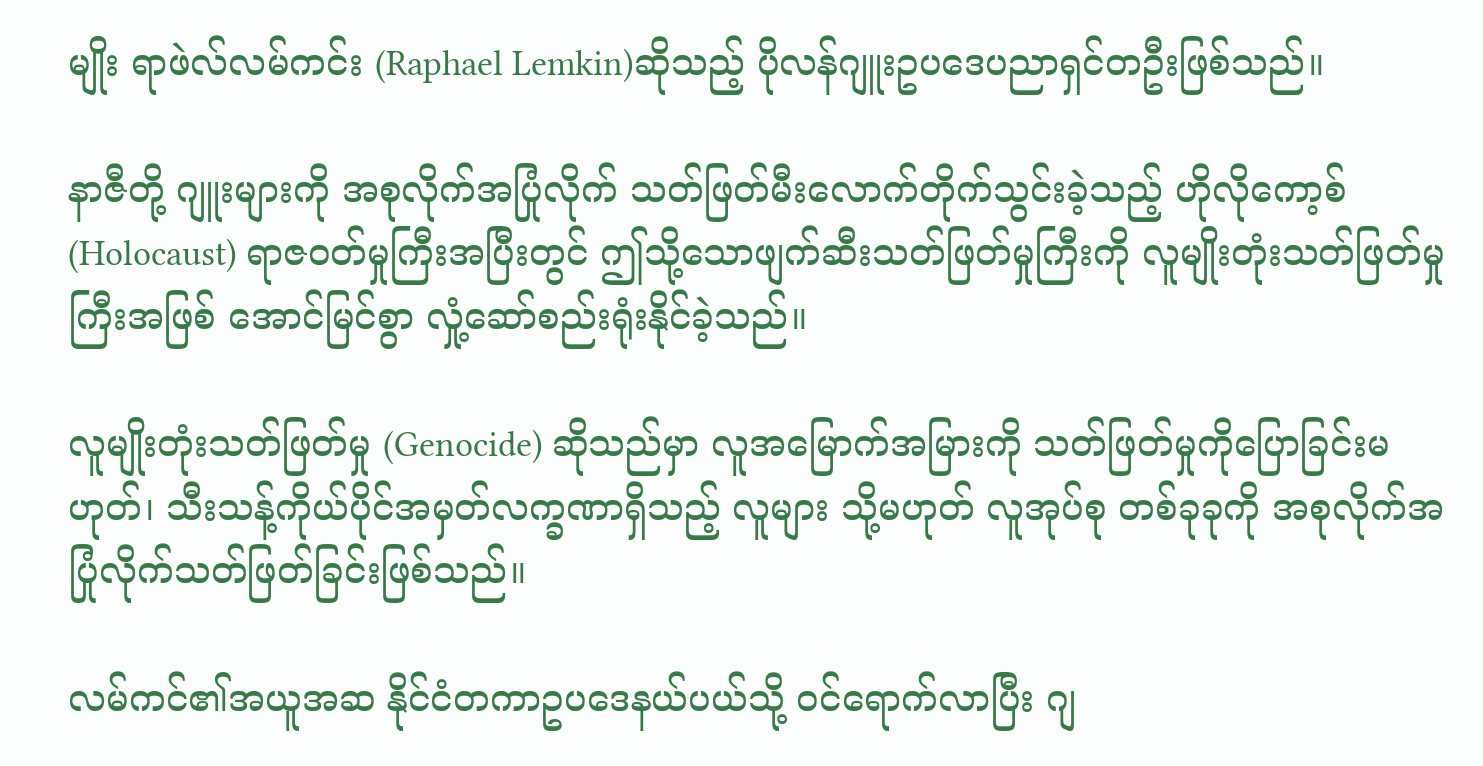မျိုး ရာဖဲလ်လမ်ကင်း (Raphael Lemkin)ဆိုသည့် ပိုလန်ဂျူးဥပဒေပညာရှင်တဦးဖြစ်သည်။

နာဇီတို့ ဂျူးများကို အစုလိုက်အပြုံလိုက် သတ်ဖြတ်မီးလောက်တိုက်သွင်းခဲ့သည့် ဟိုလိုကော့စ် (Holocaust) ရာဇဝတ်မှုကြီးအပြီးတွင် ဤသို့သောဖျက်ဆီးသတ်ဖြတ်မှုကြီးကို လူမျိုးတုံးသတ်ဖြတ်မှုကြီးအဖြစ် အောင်မြင်စွာ လှုံ့ဆော်စည်းရုံးနိုင်ခဲ့သည်။

လူမျိုးတုံးသတ်ဖြတ်မှု (Genocide) ဆိုသည်မှာ လူအမြောက်အမြားကို သတ်ဖြတ်မှုကိုပြောခြင်းမဟုတ်၊ သီးသန့်ကိုယ်ပိုင်အမှတ်လက္ခဏာရှိသည့် လူများ သို့မဟုတ် လူအုပ်စု တစ်ခုခုကို အစုလိုက်အပြုံလိုက်သတ်ဖြတ်ခြင်းဖြစ်သည်။

လမ်ကင်၏အယူအဆ နိုင်ငံတကာဥပဒေနယ်ပယ်သို့ ဝင်ရောက်လာပြီး ဂျ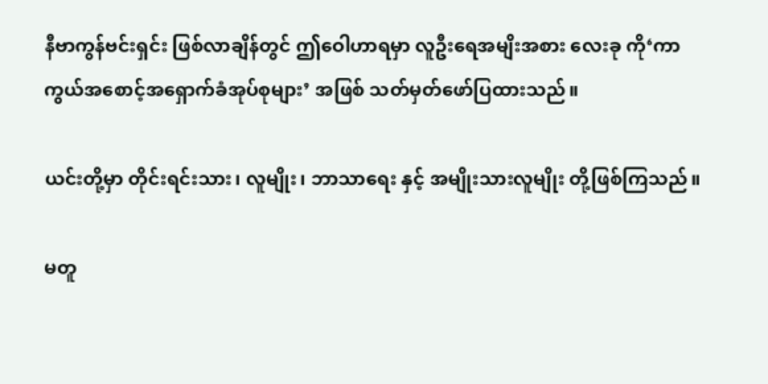နီဗာကွန်ဗင်းရှင်း ဖြစ်လာချိန်တွင် ဤဝေါဟာရမှာ လူဦးရေအမျိးအစား လေးခု ကို‘ကာကွယ်အစောင့်အရှောက်ခံအုပ်စုများ’ အဖြစ် သတ်မှတ်ဖော်ပြထားသည်။

ယင်းတို့မှာ တိုင်းရင်းသား၊ လူမျိုး၊ ဘာသာရေး နှင့် အမျိုးသားလူမျိုး တို့ဖြစ်ကြသည်။

မတူ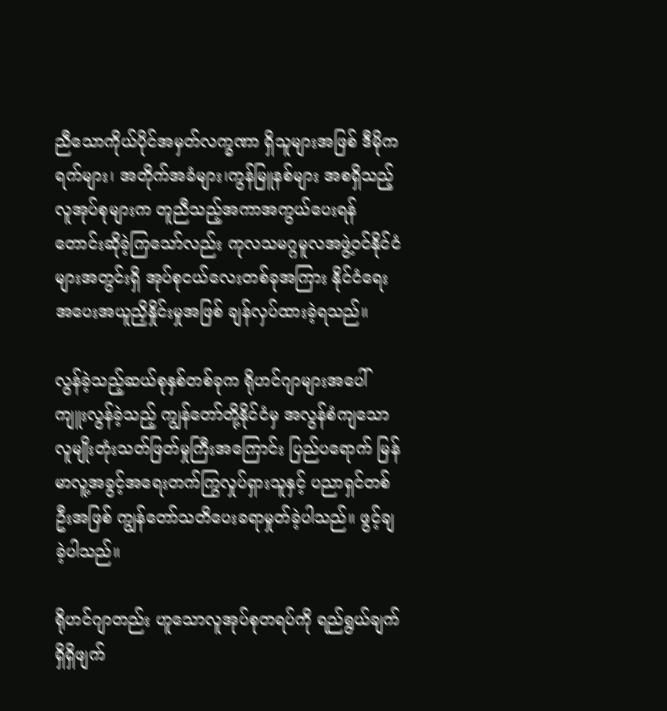ညီသောကိုယ်ပိုင်အမှတ်လက္ခဏာ ရှိသူများအဖြစ် ဒီမိုကရက်များ၊ အတိုက်အခံများ၊ကွန်မြူနစ်များ အစရှိသည့် လူအုပ်စုများက တူညီသည့်အကာအကွယ်ပေးရန် တောင်းဆိုခဲ့ကြသော်လည်း ကုလသမဂ္ဂမူလအဖွဲ့ဝင်နိုင်ငံများအတွင်းရှိ အုပ်စုငယ်လေးတစ်ခုအကြား နိုင်ငံရေးအပေးအယူညှိနှိုင်းမှုအဖြစ် ချန်လှပ်ထားခဲ့ရသည်။

လွန်ခဲ့သည့်ဆယ်စုနှစ်တစ်ခုက ရိုဟင်ဂျာများအပေါ် ကျူးလွန်ခဲ့သည့် ကျွန်တော်တို့နိုင်ငံမှ အလွန်စံကျသောလူမျိုးတုံးသတ်ဖြတ်မှုကြီးအကြောင်း ပြည်ပရောက် မြန်မာလူ့အခွင့်အရေးတက်ကြွလှုပ်ရှားသူနှင့် ပညာရှင်တစ်ဦးအဖြစ် ကျွန်တော်သတိပေးခရာမှုတ်ခဲ့ပါသည်။ ဖွင့်ချခဲ့ပါသည်။

ရိုဟင်ဂျာတည်း ဟူသောလူအုပ်စုတရပ်ကို ရည်ရွယ်ချက်ရှိရှိဖျက်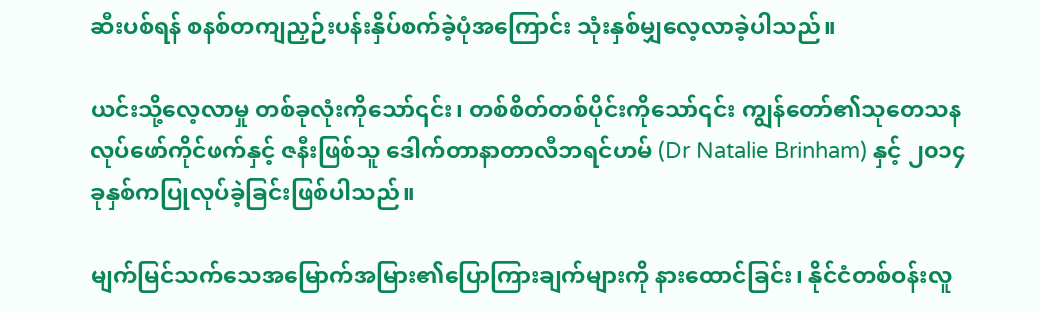ဆီးပစ်ရန် စနစ်တကျညှဉ်းပန်းနှိပ်စက်ခဲ့ပုံအကြောင်း သုံးနှစ်မျှလေ့လာခဲ့ပါသည်။

ယင်းသို့လေ့လာမှု တစ်ခုလုံးကိုသော်၎င်း၊ တစ်စိတ်တစ်ပိုင်းကိုသော်၎င်း ကျွန်တော်၏သုတေသနလုပ်ဖော်ကိုင်ဖက်နှင့် ဇနီးဖြစ်သူ ဒေါက်တာနာတာလီဘရင်ဟမ် (Dr Natalie Brinham) နှင့် ၂၀၁၄ ခုနှစ်ကပြုလုပ်ခဲ့ခြင်းဖြစ်ပါသည်။

မျက်မြင်သက်သေအမြောက်အမြား၏ပြောကြားချက်များကို နားထောင်ခြင်း၊ နိုင်ငံတစ်ဝန်းလူ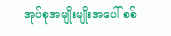အုပ်စုအမျိုးမျိုးအပေါ် စစ်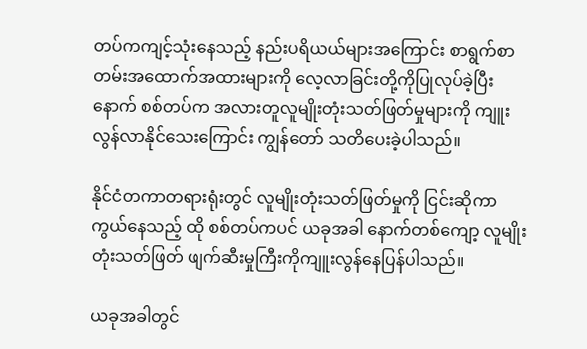တပ်ကကျင့်သုံးနေသည့် နည်းပရိယယ်များအကြောင်း စာရွက်စာတမ်းအထောက်အထားများကို လေ့လာခြင်းတို့ကိုပြုလုပ်ခဲ့ပြီးနောက် စစ်တပ်က အလားတူလူမျိုးတုံးသတ်ဖြတ်မှုများကို ကျူးလွန်လာနိုင်သေးကြောင်း ကျွန်တော် သတိပေးခဲ့ပါသည်။

နိုင်ငံတကာတရားရုံးတွင် လူမျိုးတုံးသတ်ဖြတ်မှုကို ငြင်းဆိုကာကွယ်နေသည့် ထို စစ်တပ်ကပင် ယခုအခါ နောက်တစ်ကျော့ လူမျိုးတုံးသတ်ဖြတ် ဖျက်ဆီးမှုကြီးကိုကျူးလွန်နေပြန်ပါသည်။

ယခုအခါတွင်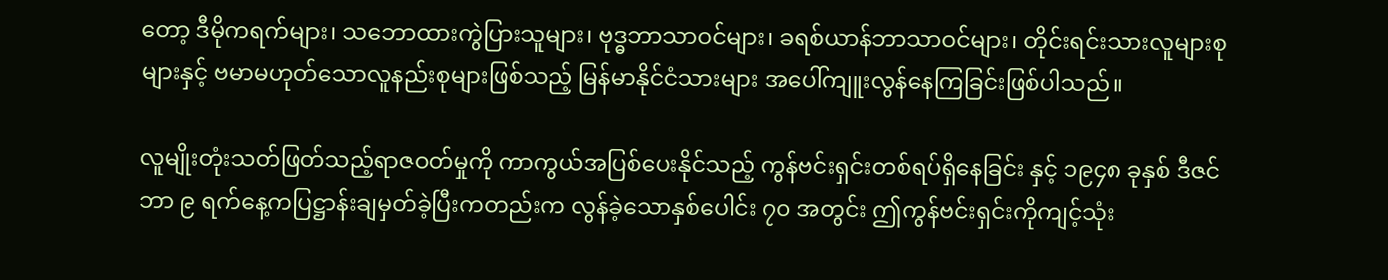တော့ ဒီမိုကရက်များ၊ သဘောထားကွဲပြားသူများ၊ ဗုဒ္ဓဘာသာဝင်များ၊ ခရစ်ယာန်ဘာသာဝင်များ၊ တိုင်းရင်းသားလူများစုများနှင့် ဗမာမဟုတ်သောလူနည်းစုများဖြစ်သည့် မြန်မာနိုင်ငံသားများ အပေါ်ကျူးလွန်နေကြခြင်းဖြစ်ပါသည်။

လူမျိုးတုံးသတ်ဖြတ်သည့်ရာဇဝတ်မှုကို ကာကွယ်အပြစ်ပေးနိုင်သည့် ကွန်ဗင်းရှင်းတစ်ရပ်ရှိနေခြင်း နှင့် ၁၉၄၈ ခုနှစ် ဒီဇင်ဘာ ၉ ရက်နေ့ကပြဋ္ဌာန်းချမှတ်ခဲ့ပြီးကတည်းက လွန်ခဲ့သောနှစ်ပေါင်း ၇၀ အတွင်း ဤကွန်ဗင်းရှင်းကိုကျင့်သုံး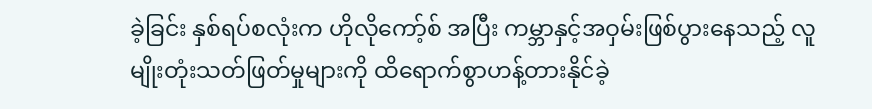ခဲ့ခြင်း နှစ်ရပ်စလုံးက ဟိုလိုကော့်စ် အပြီး ကမ္ဘာနှင့်အဝှမ်းဖြစ်ပွားနေသည့် လူမျိုးတုံးသတ်ဖြတ်မှုများကို ထိရောက်စွာဟန့်တားနိုင်ခဲ့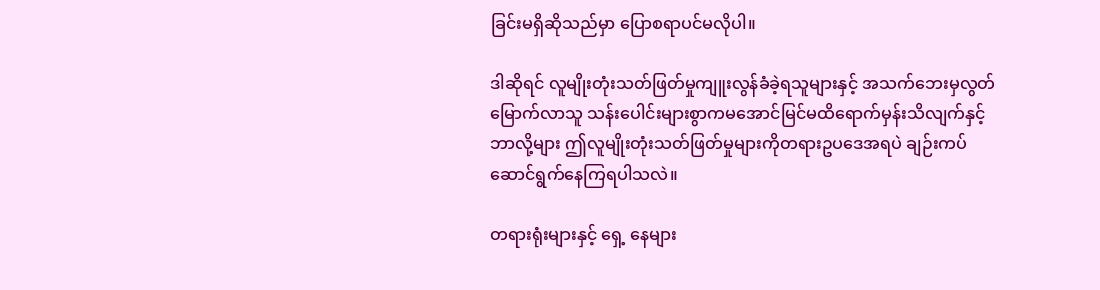ခြင်းမရှိဆိုသည်မှာ ပြောစရာပင်မလိုပါ။

ဒါဆိုရင် လူမျိုးတုံးသတ်ဖြတ်မှုကျူးလွန်ခံခဲ့ရသူများနှင့် အသက်ဘေးမှလွတ်မြောက်လာသူ သန်းပေါင်းများစွာကမအောင်မြင်မထိရောက်မှန်းသိလျက်နှင့် ဘာလို့များ ဤလူမျိုးတုံးသတ်ဖြတ်မှုများကိုတရားဥပဒေအရပဲ ချဉ်းကပ်ဆောင်ရွက်နေကြရပါသလဲ။

တရားရုံးများနှင့် ရှေ့ နေများ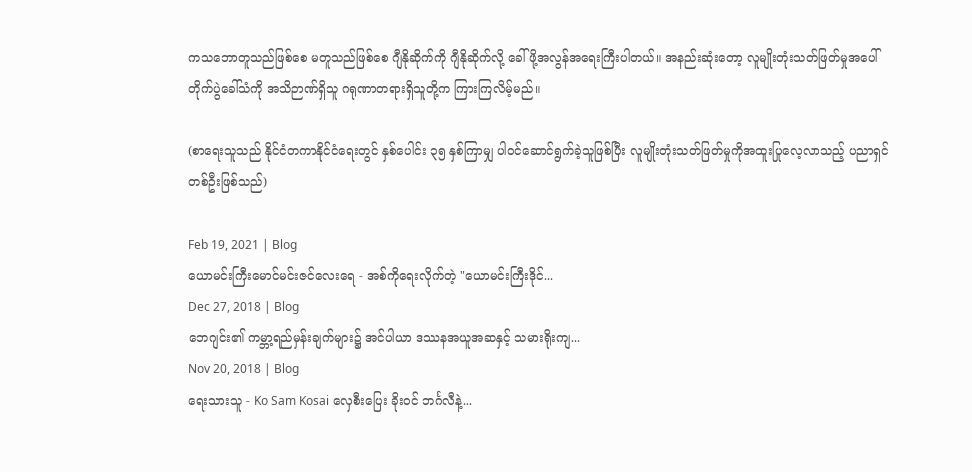ကသဘောတူသည်ဖြစ်စေ မတူသည်ဖြစ်စေ ဂျီနိုဆိုက်ကို ဂျီနိုဆိုက်လို့ ခေါ်ဖို့အလွန်အရေးကြီးပါတယ်။ အနည်းဆုံးတော့ လူမျိုးတုံးသတ်ဖြတ်မှုအပေါ် တိုက်ပွဲခေါ်သံကို အသိဉာဏ်ရှိသူ ဂရုဏာတရားရှိသူတို့က ကြားကြလိမ့်မည်။

(စာရေးသူသည် နိုင်ငံတကာနိုင်ငံရေးတွင် နှစ်ပေါင်း ၃၅ နှစ်ကြာမျှ ပါဝင်ဆောင်ရွက်ခဲ့သူဖြစ်ပြီး လူမျိုးတုံးသတ်ဖြတ်မှုကိုအထူးပြုလေ့လာသည့် ပညာရှင်တစ်ဦးဖြစ်သည်)

Feb 19, 2021 | Blog
ယောမင်းကြီးမောင်မင်းဇင်လေးရေ - အစ်ကိုရေးလိုက်တဲ့ "ယောမင်းကြီးဒိုင်...
Dec 27, 2018 | Blog
ဘေဂျင်း၏ ကမ္ဘာ့ရည်မှန်းချက်များ၌ အင်ပါယာ ဒဿနအယူအဆနှင့် သမားရိုးကျ...
Nov 20, 2018 | Blog
ရေးသားသူ - Ko Sam Kosai လှေစီးပြေး ခိုးဝင် ဘင်္ဂလီနဲ့...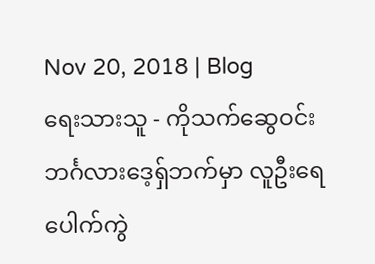Nov 20, 2018 | Blog
ရေးသားသူ - ကိုသက်ဆွေဝင်း ဘင်္ဂလားဒေ့ရှ်ဘက်မှာ လူဦးရေပေါက်ကွဲ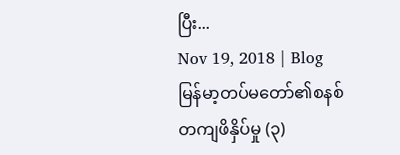ပြီး...
Nov 19, 2018 | Blog
မြန်မာ့တပ်မတော်၏စနစ်တကျဖိနှိပ်မှု (၃)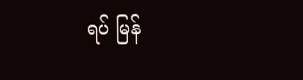ရပ် မြန်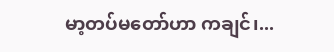မာ့တပ်မတော်ဟာ ကချင်၊...